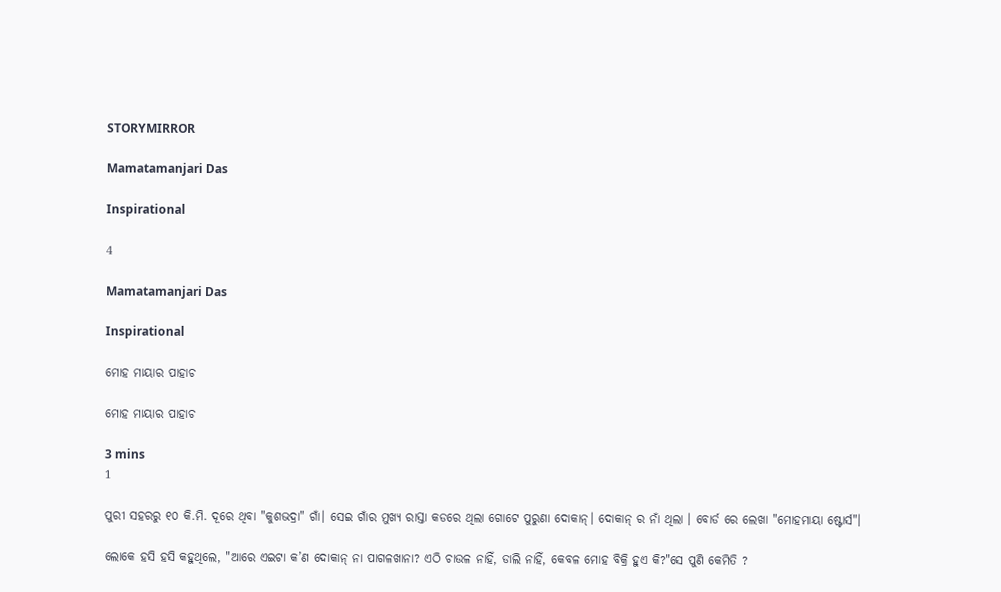STORYMIRROR

Mamatamanjari Das

Inspirational

4

Mamatamanjari Das

Inspirational

ମୋହ ମାୟାର ପାହାଚ

ମୋହ ମାୟାର ପାହାଚ

3 mins
1

ପୁରୀ ସହରରୁ ୧୦ କି.ମି. ଦୂରେ ଥିବା "କୁଶଭଦ୍ରା" ଗାଁ। ସେଇ ଗାଁର ମୁଖ୍ୟ ରାସ୍ତା କଡରେ ଥିଲା ଗୋଟେ ପୁରୁଣା ଦୋକାନ୍। ଦୋକାନ୍ ର ନାଁ ଥିଲା । ବୋର୍ଡ ରେ ଲେଖା "ମୋହମାୟା ଷ୍ଟୋର୍ସ"।

ଲୋକେ ହସି ହସି କହୁଥିଲେ, "ଆରେ ଏଇଟା କ’ଣ ଦୋକାନ୍ ନା ପାଗଳଖାନା? ଏଠି ଚାଉଳ ନାହିଁ, ଡାଲି ନାହିଁ, କେବଳ ମୋହ ବିକ୍ରି ହୁଏ କି?"ସେ ପୁଣି କେମିତି ?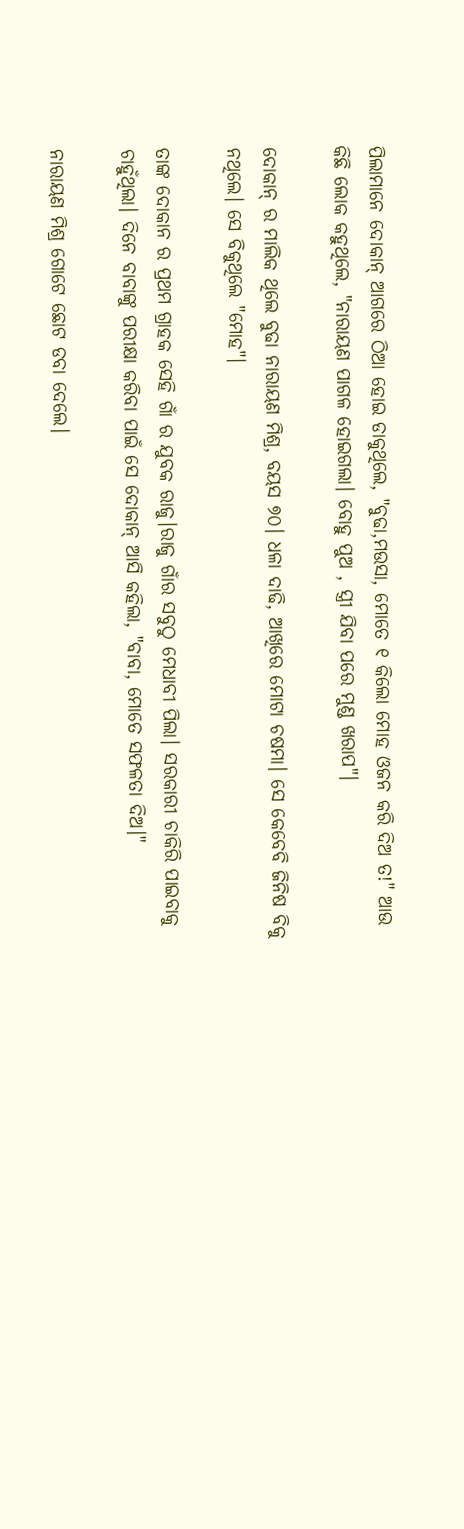ପିଲାମାନେ ଦୋକାନ୍ ଆଗରେ ଠିଆ ହୋଇ ଡାକୁଥିଲେ, "ବୁଢା,ମଉସା, ମୋତେ ୧ କିଲୋ ମୋହ ଓଜନ କରି ଦିଅ ତ!" ଆଉ କିଛି ଲୋକ କହୁଥିଲେ, "ନାରାୟଣ ପାଗଳ ହୋଇଗଲା। ବୋହୁ ପୁଅ , ସ୍ତ୍ରୀ ଯିବା ପରେ ମୁଣ୍ଡ ଖରାପ"।

ଦୋକାନ୍ ର ମାଲିକ ଥିଲେ ବୁଢା ନାରାୟଣ ମିଶ୍ର, ବୟସ ୭୦। ଧଳା ଦାଢି, ଆଖିରେ ମୋଟା ଚଷମା। ସେ କେବେବି ଜିନିଷ ବିକୁ ନଥିଲେ। ସେ ବିକୁଥିଲେ "ମୋହ"।

ତାଙ୍କ ଦୋକାନ ର ପ୍ରଥମ ଗ୍ରାହକ ସେହି ଗାଁ ର ଯୁବକ ରାଜୁ।ରାଜୁ ଗାଁର ସବୁଠୁ ମେଧାବୀ ପିଲା। ସରକାରୀ ଚାକିରି ପାଇବାକୁ ଚାହୁଁଥିଲା। ଦିନେ ବାବାଙ୍କୁ ପରୀକ୍ଷା କରିବା ପାଇଁ ସେ ଦୋକାନ୍ ଆସି କହିଲା, "ବାବା, ମୋତେ ସଫଳତା ଦିଅ।"

ନାରାୟଣ ମିଶ୍ର ଗୋଟେ ଛୋଟ ଡବା ଦେଲେ।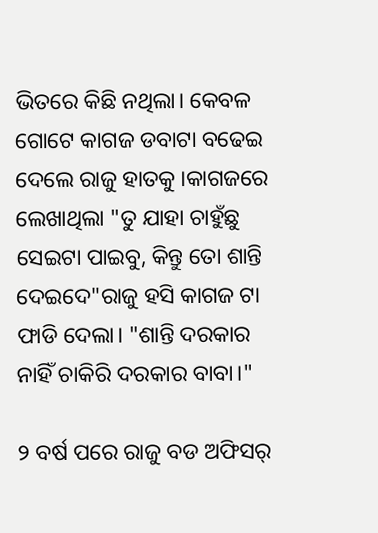ଭିତରେ କିଛି ନଥିଲା। କେବଳ ଗୋଟେ କାଗଜ ଡବାଟା ବଢେଇ ଦେଲେ ରାଜୁ ହାତକୁ ।କାଗଜରେ ଲେଖାଥିଲା "ତୁ ଯାହା ଚାହୁଁଛୁ ସେଇଟା ପାଇବୁ, କିନ୍ତୁ ତୋ ଶାନ୍ତି ଦେଇଦେ"ରାଜୁ ହସି କାଗଜ ଟା ଫାଡି ଦେଲା। "ଶାନ୍ତି ଦରକାର ନାହିଁ ଚାକିରି ଦରକାର ବାବା।"

୨ ବର୍ଷ ପରେ ରାଜୁ ବଡ ଅଫିସର୍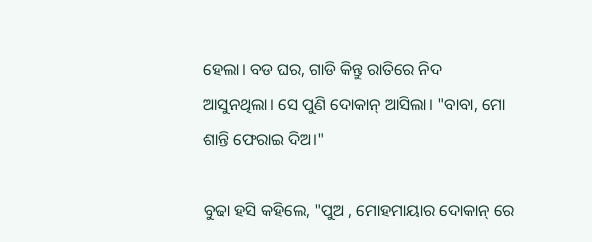ହେଲା। ବଡ ଘର, ଗାଡି କିନ୍ତୁ ରାତିରେ ନିଦ ଆସୁନଥିଲା। ସେ ପୁଣି ଦୋକାନ୍ ଆସିଲା। "ବାବା, ମୋ ଶାନ୍ତି ଫେରାଇ ଦିଅ।"

ବୁଢା ହସି କହିଲେ, "ପୁଅ , ମୋହମାୟାର ଦୋକାନ୍ ରେ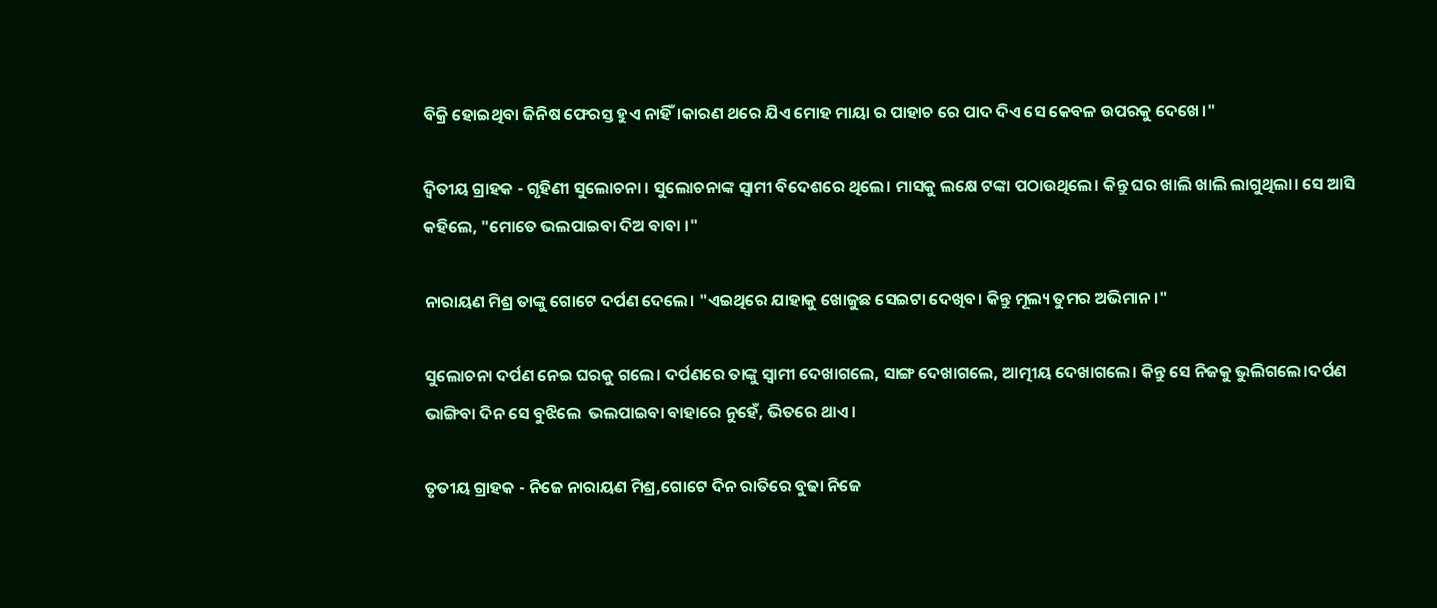ବିକ୍ରି ହୋଇଥିବା ଜିନିଷ ଫେରସ୍ତ ହୁଏ ନାହିଁ।କାରଣ ଥରେ ଯିଏ ମୋହ ମାୟା ର ପାହାଚ ରେ ପାଦ ଦିଏ ସେ କେବଳ ଉପରକୁ ଦେଖେ।"

ଦ୍ୱିତୀୟ ଗ୍ରାହକ - ଗୃହିଣୀ ସୁଲୋଚନା । ସୁଲୋଚନାଙ୍କ ସ୍ୱାମୀ ବିଦେଶରେ ଥିଲେ। ମାସକୁ ଲକ୍ଷେ ଟଙ୍କା ପଠାଉଥିଲେ। କିନ୍ତୁ ଘର ଖାଲି ଖାଲି ଲାଗୁଥିଲା। ସେ ଆସି କହିଲେ, "ମୋତେ ଭଲପାଇବା ଦିଅ ବାବା ।"

ନାରାୟଣ ମିଶ୍ର ତାଙ୍କୁ ଗୋଟେ ଦର୍ପଣ ଦେଲେ। "ଏଇଥିରେ ଯାହାକୁ ଖୋଜୁଛ ସେଇଟା ଦେଖିବ। କିନ୍ତୁ ମୂଲ୍ୟ ତୁମର ଅଭିମାନ।"

ସୁଲୋଚନା ଦର୍ପଣ ନେଇ ଘରକୁ ଗଲେ। ଦର୍ପଣରେ ତାଙ୍କୁ ସ୍ୱାମୀ ଦେଖାଗଲେ, ସାଙ୍ଗ ଦେଖାଗଲେ, ଆତ୍ମୀୟ ଦେଖାଗଲେ। କିନ୍ତୁ ସେ ନିଜକୁ ଭୁଲିଗଲେ।ଦର୍ପଣ ଭାଙ୍ଗିବା ଦିନ ସେ ବୁଝିଲେ  ଭଲପାଇବା ବାହାରେ ନୁହେଁ, ଭିତରେ ଥାଏ।

ତୃତୀୟ ଗ୍ରାହକ - ନିଜେ ନାରାୟଣ ମିଶ୍ର,ଗୋଟେ ଦିନ ରାତିରେ ବୁଢା ନିଜେ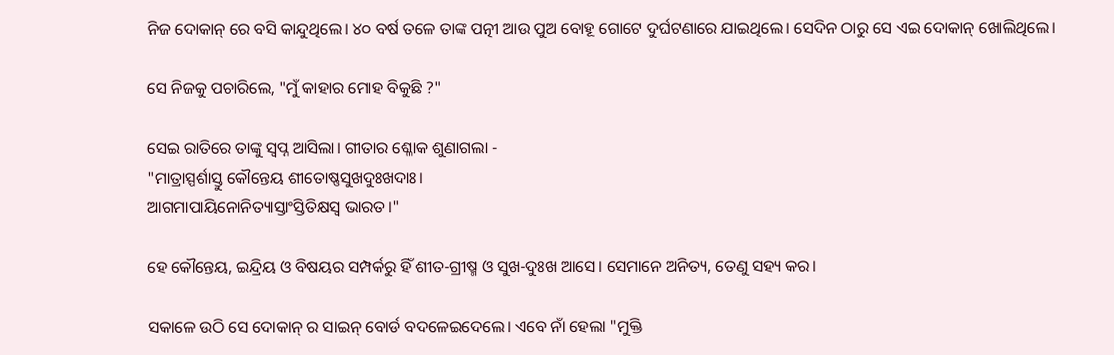ନିଜ ଦୋକାନ୍ ରେ ବସି କାନ୍ଦୁଥିଲେ। ୪୦ ବର୍ଷ ତଳେ ତାଙ୍କ ପତ୍ନୀ ଆଉ ପୁଅ ବୋହୂ ଗୋଟେ ଦୁର୍ଘଟଣାରେ ଯାଇଥିଲେ। ସେଦିନ ଠାରୁ ସେ ଏଇ ଦୋକାନ୍ ଖୋଲିଥିଲେ।

ସେ ନିଜକୁ ପଚାରିଲେ, "ମୁଁ କାହାର ମୋହ ବିକୁଛି ?"

ସେଇ ରାତିରେ ତାଙ୍କୁ ସ୍ୱପ୍ନ ଆସିଲା। ଗୀତାର ଶ୍ଳୋକ ଶୁଣାଗଲା -
"ମାତ୍ରାସ୍ପର୍ଶାସ୍ତୁ କୌନ୍ତେୟ ଶୀତୋଷ୍ଣସୁଖଦୁଃଖଦାଃ।
ଆଗମାପାୟିନୋନିତ୍ୟାସ୍ତାଂସ୍ତିତିକ୍ଷସ୍ୱ ଭାରତ।"

ହେ କୌନ୍ତେୟ, ଇନ୍ଦ୍ରିୟ ଓ ବିଷୟର ସମ୍ପର୍କରୁ ହିଁ ଶୀତ-ଗ୍ରୀଷ୍ମ ଓ ସୁଖ-ଦୁଃଖ ଆସେ। ସେମାନେ ଅନିତ୍ୟ, ତେଣୁ ସହ୍ୟ କର।

ସକାଳେ ଉଠି ସେ ଦୋକାନ୍ ର ସାଇନ୍ ବୋର୍ଡ ବଦଳେଇଦେଲେ। ଏବେ ନାଁ ହେଲା "ମୁକ୍ତି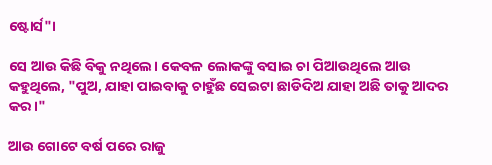ଷ୍ଟୋର୍ସ"।

ସେ ଆଉ କିଛି ବିକୁ ନଥିଲେ। କେବଳ ଲୋକଙ୍କୁ ବସାଇ ଚା ପିଆଉଥିଲେ ଆଉ କହୁଥିଲେ, "ପୁଅ, ଯାହା ପାଇବାକୁ ଚାହୁଁଛ ସେଇଟା ଛାଡିଦିଅ ଯାହା ଅଛି ତାକୁ ଆଦର କର।"

ଆଉ ଗୋଟେ ବର୍ଷ ପରେ ରାଜୁ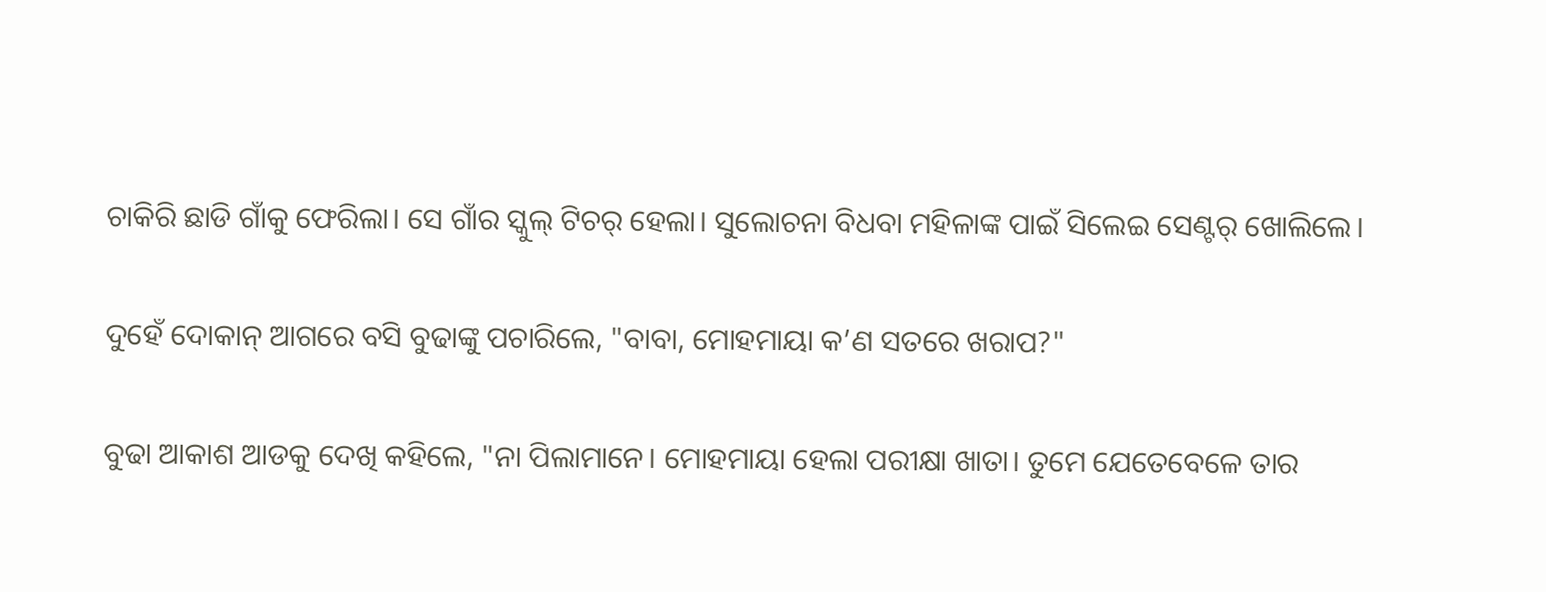ଚାକିରି ଛାଡି ଗାଁକୁ ଫେରିଲା। ସେ ଗାଁର ସ୍କୁଲ୍ ଟିଚର୍ ହେଲା। ସୁଲୋଚନା ବିଧବା ମହିଳାଙ୍କ ପାଇଁ ସିଲେଇ ସେଣ୍ଟର୍ ଖୋଲିଲେ।

ଦୁହେଁ ଦୋକାନ୍ ଆଗରେ ବସି ବୁଢାଙ୍କୁ ପଚାରିଲେ, "ବାବା, ମୋହମାୟା କ’ଣ ସତରେ ଖରାପ?"

ବୁଢା ଆକାଶ ଆଡକୁ ଦେଖି କହିଲେ, "ନା ପିଲାମାନେ। ମୋହମାୟା ହେଲା ପରୀକ୍ଷା ଖାତା। ତୁମେ ଯେତେବେଳେ ତାର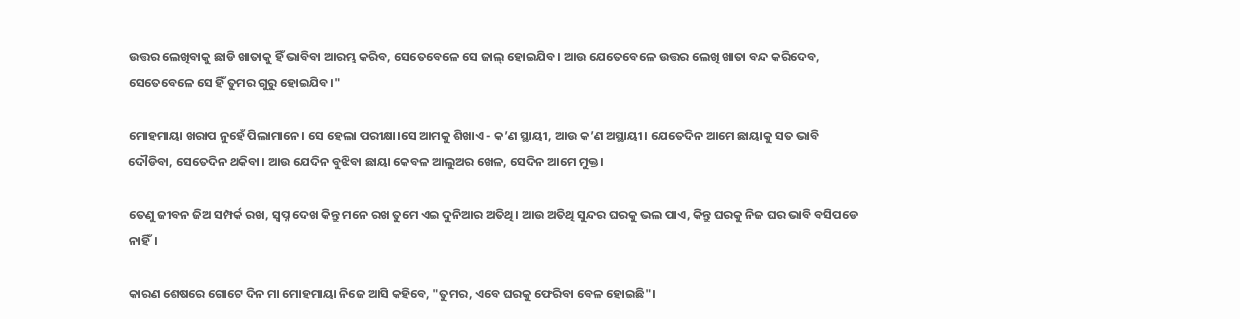ଉତ୍ତର ଲେଖିବାକୁ ଛାଡି ଖାତାକୁ ହିଁ ଭାବିବା ଆରମ୍ଭ କରିବ, ସେତେବେଳେ ସେ ଜାଲ୍ ହୋଇଯିବ। ଆଉ ଯେତେବେଳେ ଉତ୍ତର ଲେଖି ଖାତା ବନ୍ଦ କରିଦେବ, ସେତେବେଳେ ସେ ହିଁ ତୁମର ଗୁରୁ ହୋଇଯିବ।"

ମୋହମାୟା ଖରାପ ନୁହେଁ ପିଲାମାନେ। ସେ ହେଲା ପରୀକ୍ଷା।ସେ ଆମକୁ ଶିଖାଏ - କ’ଣ ସ୍ଥାୟୀ, ଆଉ କ’ଣ ଅସ୍ଥାୟୀ। ଯେତେଦିନ ଆମେ ଛାୟାକୁ ସତ ଭାବି ଦୌଡିବା, ସେତେଦିନ ଥକିବା। ଆଉ ଯେଦିନ ବୁଝିବା ଛାୟା କେବଳ ଆଲୁଅର ଖେଳ, ସେଦିନ ଆମେ ମୁକ୍ତ।

ତେଣୁ ଜୀବନ ଜିଅ ସମ୍ପର୍କ ରଖ, ସ୍ୱପ୍ନ ଦେଖ କିନ୍ତୁ ମନେ ରଖ ତୁମେ ଏଇ ଦୁନିଆର ଅତିଥି। ଆଉ ଅତିଥି ସୁନ୍ଦର ଘରକୁ ଭଲ ପାଏ, କିନ୍ତୁ ଘରକୁ ନିଜ ଘର ଭାବି ବସିପଡେ ନାହିଁ।

କାରଣ ଶେଷରେ ଗୋଟେ ଦିନ ମା ମୋହମାୟା ନିଜେ ଆସି କହିବେ, "ତୁମର, ଏବେ ଘରକୁ ଫେରିବା ବେଳ ହୋଇଛି"।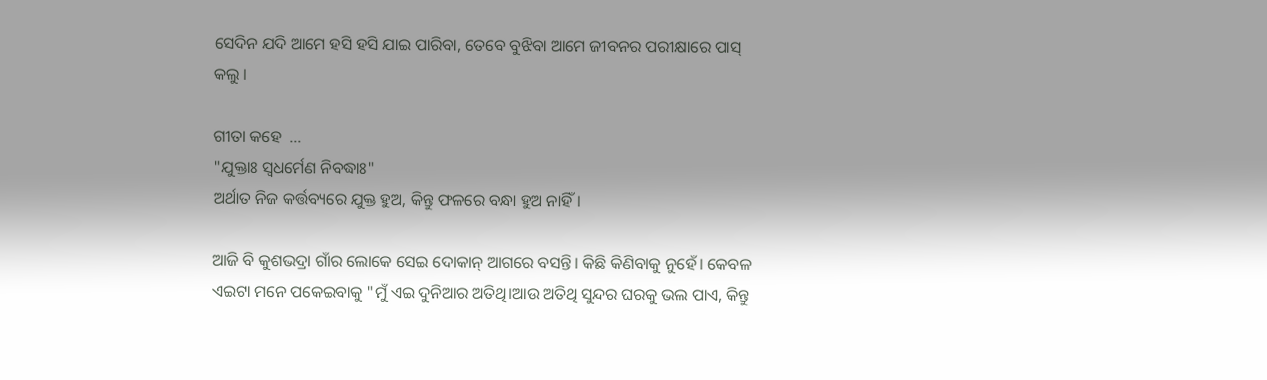ସେଦିନ ଯଦି ଆମେ ହସି ହସି ଯାଇ ପାରିବା, ତେବେ ବୁଝିବା ଆମେ ଜୀବନର ପରୀକ୍ଷାରେ ପାସ୍ କଲୁ ।

ଗୀତା କହେ  …
"ଯୁକ୍ତାଃ ସ୍ୱଧର୍ମେଣ ନିବଦ୍ଧାଃ"
ଅର୍ଥାତ ନିଜ କର୍ତ୍ତବ୍ୟରେ ଯୁକ୍ତ ହୁଅ, କିନ୍ତୁ ଫଳରେ ବନ୍ଧା ହୁଅ ନାହିଁ।

ଆଜି ବି କୁଶଭଦ୍ରା ଗାଁର ଲୋକେ ସେଇ ଦୋକାନ୍ ଆଗରେ ବସନ୍ତି। କିଛି କିଣିବାକୁ ନୁହେଁ। କେବଳ ଏଇଟା ମନେ ପକେଇବାକୁ "ମୁଁ ଏଇ ଦୁନିଆର ଅତିଥି।ଆଉ ଅତିଥି ସୁନ୍ଦର ଘରକୁ ଭଲ ପାଏ, କିନ୍ତୁ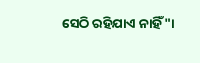ସେଠି ରହିଯାଏ ନାହିଁ"।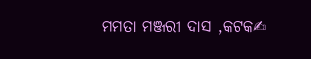ମମତା ମଞ୍ଜରୀ ଦାସ ,କଟକ✍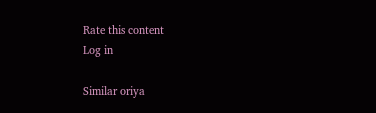Rate this content
Log in

Similar oriya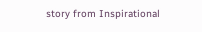story from Inspirational